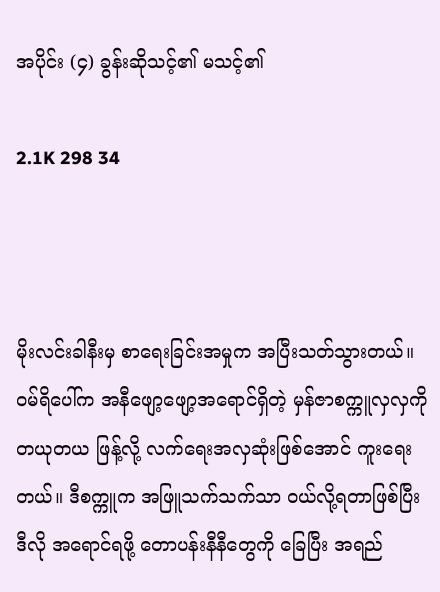အပိုင်း (၄) ခွန်းဆိုသင့်၏ မသင့်၏

2.1K 298 34



မိုးလင်းခါနီးမှ စာရေးခြင်းအမှုက အပြီးသတ်သွားတယ်။ ဝမ်ရိပေါ်က အနီဖျော့ဖျော့အရောင်ရှိတဲ့ မှန်ဇာစက္ကူလှလှကို တယုတယ ဖြန့်လို့ လက်ရေးအလှဆုံးဖြစ်အောင် ကူးရေးတယ်။ ဒီစက္ကူက အဖြူသက်သက်သာ ဝယ်လို့ရတာဖြစ်ပြီး ဒီလို အရောင်ရဖို့ တောပန်းနီနီတွေကို ခြေပြီး အရည်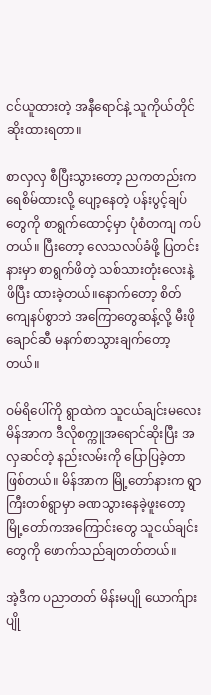ငင်ယူထားတဲ့ အနီရောင်နဲ့ သူကိုယ်တိုင် ဆိုးထားရတာ။

စာလှလှ စီပြီးသွားတော့ ညကတည်းက ရေစိမ်ထားလို့ ပျော့နေတဲ့ ပန်းပွင့်ချပ်တွေကို စာရွက်ထောင့်မှာ ပုံစံတကျ ကပ်တယ်။ ပြီးတော့ လေသလပ်ခံဖို့ ပြတင်းနားမှာ စာရွက်ဖိတဲ့ သစ်သားတုံးလေးနဲ့ ဖိပြီး ထားခဲ့တယ်။နောက်တော့ စိတ်ကျေနပ်စွာဘဲ အကြောတွေဆန့်လို့ မီးဖိုချောင်ဆီ မနက်စာသွားချက်တော့တယ်။

ဝမ်ရိပေါ်ကို ရွာထဲက သူငယ်ချင်းမလေး မိန်အာက ဒီလိုစက္ကူအရောင်ဆိုးပြီး အလှဆင်တဲ့ နည်းလမ်းကို ပြောပြခဲ့တာ ဖြစ်တယ်။ မိန်အာက မြို့တော်နားက ရွာကြီးတစ်ရွာမှာ ခဏသွားနေခဲ့ဖူးတော့ မြို့တော်ကအကြောင်းတွေ သူငယ်ချင်းတွေကို ဖောက်သည်ချတတ်တယ်။

အဲ့ဒီက ပညာတတ် မိန်းမပျို ယောက်ျားပျို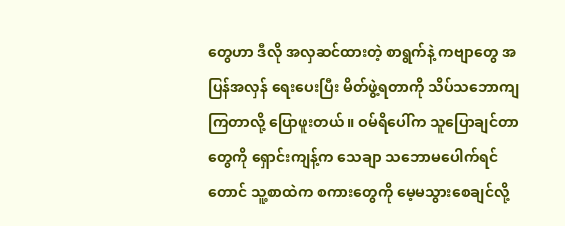တွေဟာ ဒီလို အလှဆင်ထားတဲ့ စာရွက်နဲ့ ကဗျာတွေ အပြန်အလှန် ရေးပေးပြီး မိတ်ဖွဲ့ရတာကို သိပ်သဘောကျကြတာလို့ ပြောဖူးတယ်။ ဝမ်ရိပေါ်က သူပြောချင်တာတွေကို ရှောင်းကျန့်က သေချာ သဘောမပေါက်ရင်တောင် သူ့စာထဲက စကားတွေကို မေ့မသွားစေချင်လို့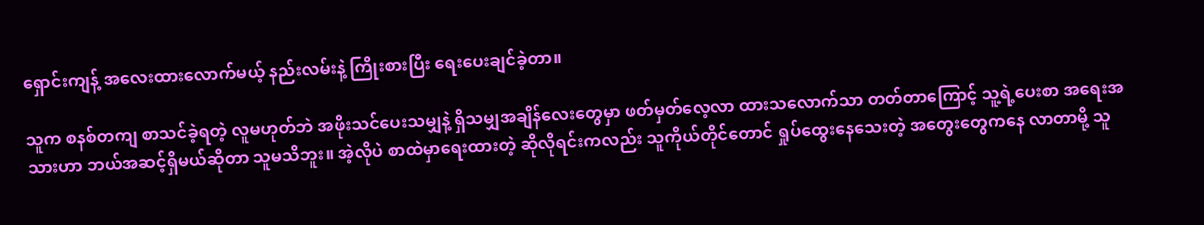ရှောင်းကျန့် အလေးထားလောက်မယ့် နည်းလမ်းနဲ့ ကြိုးစားပြီး ရေးပေးချင်ခဲ့တာ။

သူက စနစ်တကျ စာသင်ခဲ့ရတဲ့ လူမဟုတ်ဘဲ အဖိုးသင်ပေးသမျှနဲ့ ရှိသမျှအချိန်လေးတွေမှာ ဖတ်မှတ်လေ့လာ ထားသလောက်သာ တတ်တာကြောင့် သူ့ရဲ့ပေးစာ အရေးအသားဟာ ဘယ်အဆင့်ရှိမယ်ဆိုတာ သူမသိဘူး။ အဲ့လိုပဲ စာထဲမှာရေးထားတဲ့ ဆိုလိုရင်းကလည်း သူကိုယ်တိုင်တောင် ရှုပ်ထွေးနေသေးတဲ့ အတွေးတွေကနေ လာတာမို့ သူ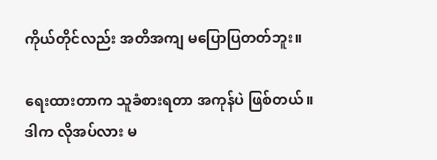ကိုယ်တိုင်လည်း အတိအကျ မပြောပြတတ်ဘူး။

ရေးထားတာက သူခံစားရတာ အကုန်ပဲ ဖြစ်တယ်။ ဒါက လိုအပ်လား မ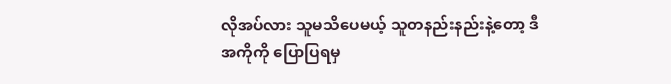လိုအပ်လား သူမသိပေမယ့် သူတနည်းနည်းနဲ့တော့ ဒီအကိုကို ပြောပြရမှ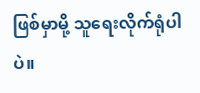ဖြစ်မှာမို့ သူရေးလိုက်ရုံပါပဲ။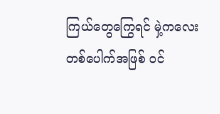ကြယ်တွေကြွေရင် မှဲ့ကလေးတစ်ပေါက်အဖြစ် ဝင်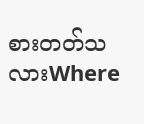စားတတ်သလားWhere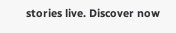stories live. Discover now